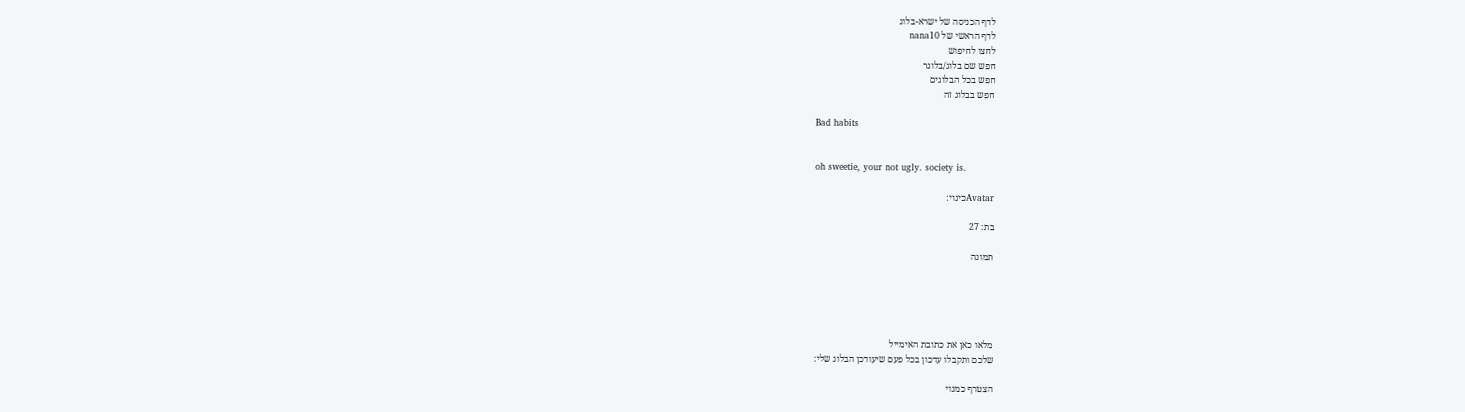לדף הכניסה של ישרא-בלוג
לדף הראשי של nana10
לחצו לחיפוש
חפש שם בלוג/בלוגר
חפש בכל הבלוגים
חפש בבלוג זה

Bad habits


oh sweetie, your not ugly. society is.

Avatarכינוי:

בת: 27

תמונה





מלאו כאן את כתובת האימייל
שלכם ותקבלו עדכון בכל פעם שיעודכן הבלוג שלי:

הצטרף כמנוי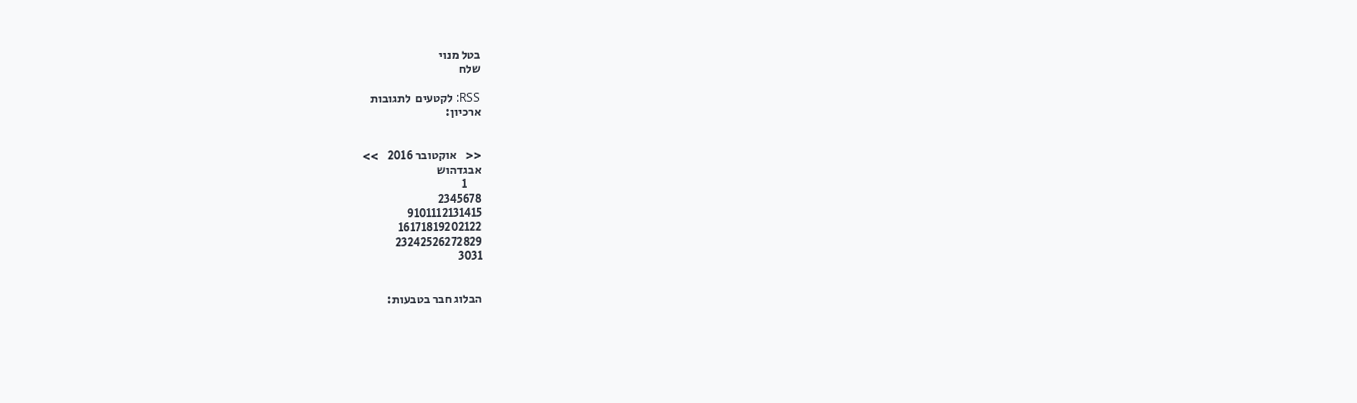בטל מנוי
שלח

RSS: לקטעים  לתגובות
ארכיון:


<<    אוקטובר 2016    >>
אבגדהוש
      1
2345678
9101112131415
16171819202122
23242526272829
3031


הבלוג חבר בטבעות: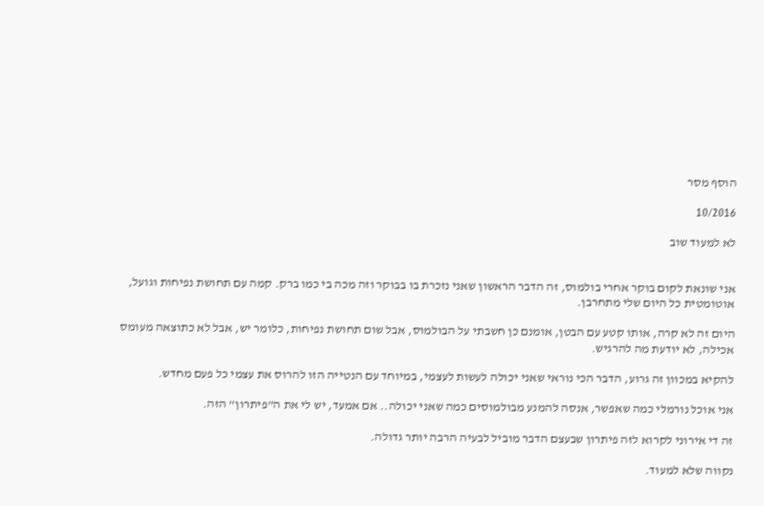הוסף מסר

10/2016

לא למעוד שוב


אני שונאת לקום בוקר אחרי בולמוס, זה הדבר הראשון שאני נזכרת בו בבוקר וזה מכה בי כמו ברק. קמה עם תחושת נפיחות וגועל, אוטומטית כל היום שלי מתחרבן.

היום זה לא קרה, אותו קטע עם הבטן, אומנם כן חשבתי על הבולמוס, אבל שום תחושת נפיחות, כלומר יש, אבל לא כתוצאה מעומס אכילה, לא יודעת מה להרגיש.

להקיא במכוון זה גרוע, הדבר הכי נוראי שאני יכולה לעשות לעצמי, במיוחד עם הנטייה הזו להרוס את עצמי כל פעם מחדש.

אני אוכל נורמלי כמה שאפשר, אנסה להמנע מבולמוסים כמה שאני יכולה.. אם אמעד, יש לי את ה"פיתרון" הזה.

זה די אירוני לקרוא לזה פיתרון שבעצם הדבר מוביל לבעיה הרבה יותר גדולה.

נקווה שלא למעוד.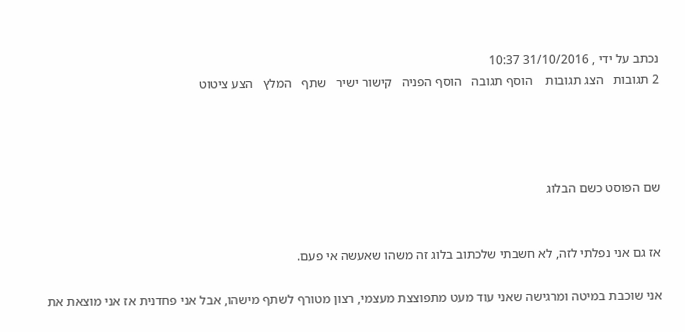נכתב על ידי , 31/10/2016 10:37
2 תגובות   הצג תגובות    הוסף תגובה   הוסף הפניה   קישור ישיר   שתף   המלץ   הצע ציטוט




שם הפוסט כשם הבלוג


אז גם אני נפלתי לזה, לא חשבתי שלכתוב בלוג זה משהו שאעשה אי פעם.

אני שוכבת במיטה ומרגישה שאני עוד מעט מתפוצצת מעצמי, רצון מטורף לשתף מישהו, אבל אני פחדנית אז אני מוצאת את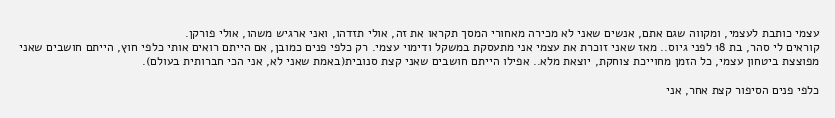עצמי כותבת לעצמי, ומקווה שגם אתם, אנשים שאני לא מכירה מאחורי המסך תקראו את זה, אולי תזדהו, ואני ארגיש משהו, אולי פורקן.
קוראים לי סהר, בת 18 לפני גיוס.. מאז שאני זוכרת את עצמי אני מתעסקת במשקל ודימוי עצמי. רק כלפי פנים כמובן, אם הייתם רואים אותי כלפי חוץ, הייתם חושבים שאני מפוצצת ביטחון עצמי, כל הזמן מחוייכת צוחקת, יוצאת מלא.. אפילו הייתם חושבים שאני קצת סנובית(באמת שאני לא, אני הכי חברותית בעולם).

כלפי פנים הסיפור קצת אחר, אני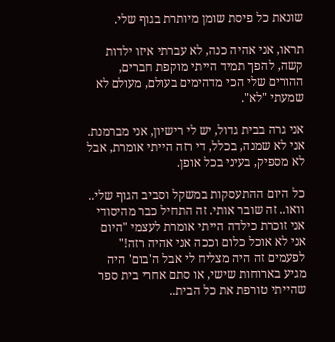שונאת כל פיסת שומן מיותרת בגוף שלי.

תראו, אני אהיה כנה, לא עברתי איזו ילדות קשה, להפך תמיד הייתי מוקפת חברים, ההורים שלי הכי מדהימים בעולם, מעולם לא שמעתי "לא".

אני גרה בבית גדול, יש לי רישיון, אני מברמנת. אני לא שמנה, בכלל, די רזה הייתי אומרת, אבל לא מספיק, בעיני בכל אופן.

כל היום ההתעסקות במשקל וסביב הגוף שלי.. וואו.. זה שובר אותי. זה התחיל כבר מהיסודי אני זוכרת כילדה הייתי אומרת לעצמי "היום אני לא אוכל כלום וככה אני אהיה רזה!" לפעמים זה היה מצליח לי אבל ה'בום' היה מגיע בארוחות שישי, או סתם אחרי בית ספר שהייתי טורפת את כל הבית..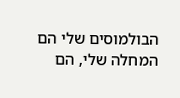הבולמוסים שלי הם המחלה שלי, הם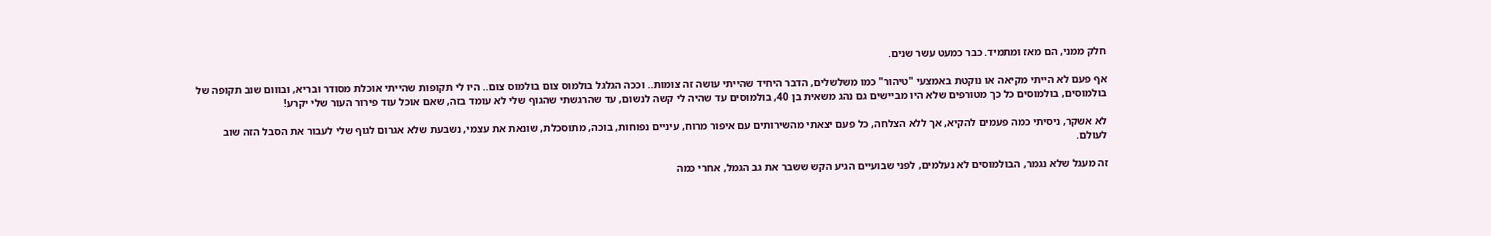חלק ממני, הם מאז ומתמיד. כבר כמעט עשר שנים.

אף פעם לא הייתי מקיאה או נוקטת באמצעי "טיהור" כמו משלשלים, הדבר היחיד שהייתי עושה זה צומות.. וככה הגלגל בולמוס צום בולמוס צום.. היו לי תקופות שהייתי אוכלת מסודר ובריא, ובווום שוב תקופה של בולמוסים, בולמוסים כל כך מטורפים שלא היו מביישים גם נהג משאית בן 40, בולמוסים עד שהיה לי קשה לנשום, עד שהרגשתי שהגוף שלי לא עומד בזה, שאם אוכל עוד פירור העור שלי יקרע!

לא אשקר, ניסיתי כמה פעמים להקיא, אך ללא הצלחה, כל פעם יצאתי מהשירותים עם איפור מרוח, עיניים נפוחות, בוכה, מתוסכלת, שונאת את עצמי, נשבעת שלא אגרום לגוף שלי לעבור את הסבל הזה שוב לעולם.

זה מעגל שלא נגמר, הבולמוסים לא נעלמים, לפני שבועיים הגיע הקש ששבר את גב הגמל, אחרי כמה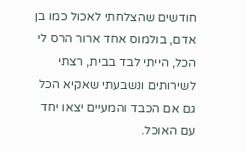חודשים שהצלחתי לאכול כמו בן אדם, בולמוס אחד ארור הרס לי הכל, הייתי לבד בבית, רצתי לשירותים ונשבעתי שאקיא הכל גם אם הכבד והמעיים יצאו יחד עם האוכל.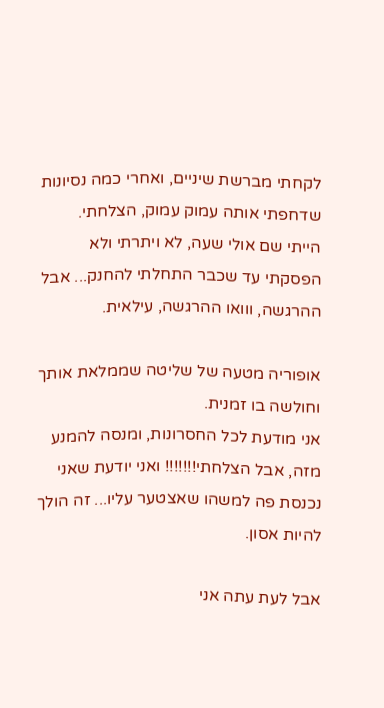לקחתי מברשת שיניים, ואחרי כמה נסיונות שדחפתי אותה עמוק עמוק, הצלחתי.
הייתי שם אולי שעה, לא ויתרתי ולא הפסקתי עד שכבר התחלתי להחנק... אבל ההרגשה, ווואו ההרגשה, עילאית.

אופוריה מטעה של שליטה שממלאת אותך וחולשה בו זמנית.
אני מודעת לכל החסרונות, ומנסה להמנע מזה, אבל הצלחתי!!!!!!! ואני יודעת שאני נכנסת פה למשהו שאצטער עליו... זה הולך להיות אסון.

אבל לעת עתה אני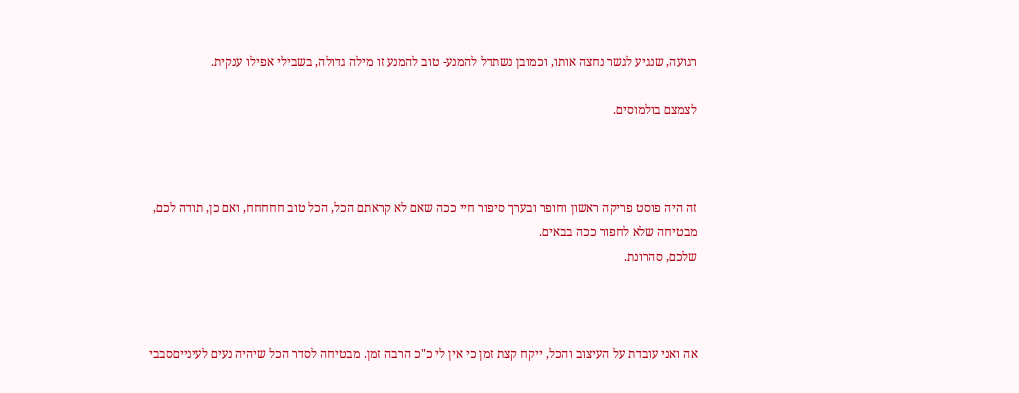רגועה, שנגיע לגשר נחצה אותו, וכמובן נשתדל להמנע- טוב להמנע זו מילה גדולה, בשבילי אפילו ענקית.

לצמצם בולמוסים.



זה היה פוסט פריקה ראשון וחופר ובערך סיפור חיי ככה שאם לא קראתם הכל, הכל טוב חחחחח, ואם כן, תודה לכם, מבטיחה שלא לחפור ככה בבאים.
שלכם, סהרונת.



אה ואני עובדת על העיצוב והכל, ייקח קצת זמן כי אין לי כ"כ הרבה זמן. מבטיחה לסדר הכל שיהיה נעים לעינייםסבבי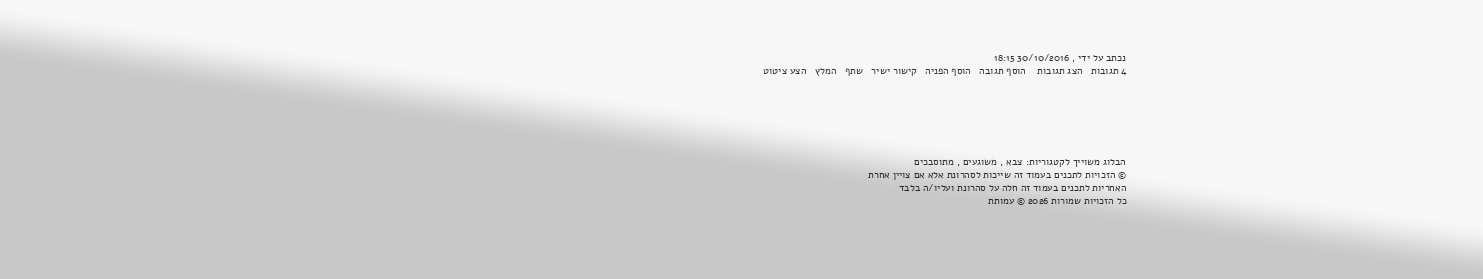נכתב על ידי , 30/10/2016 18:15
4 תגובות   הצג תגובות    הוסף תגובה   הוסף הפניה   קישור ישיר   שתף   המלץ   הצע ציטוט






הבלוג משוייך לקטגוריות: צבא , משוגעים , מתוסבכים
© הזכויות לתכנים בעמוד זה שייכות לסהרונת אלא אם צויין אחרת
האחריות לתכנים בעמוד זה חלה על סהרונת ועליו/ה בלבד
כל הזכויות שמורות 2026 © עמותת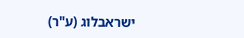ישראבלוג (ע"ר)